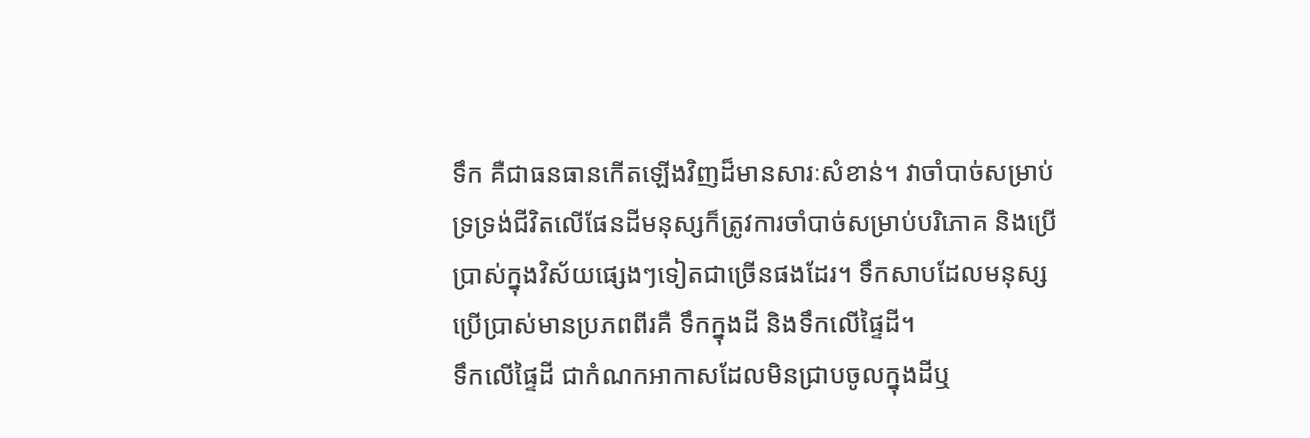ទឹក គឺជាធនធានកើតឡើងវិញដ៏មានសារៈសំខាន់។ វាចាំបាច់សម្រាប់ទ្រទ្រង់ជីវិតលើផែនដីមនុស្សក៏ត្រូវការចាំបាច់សម្រាប់បរិភោគ និងប្រើប្រាស់ក្នុងវិស័យផ្សេងៗទៀតជាច្រើនផងដែរ។ ទឹកសាបដែលមនុស្សប្រើប្រាស់មានប្រភពពីរគឺ ទឹកក្នុងដី និងទឹកលើផ្ទៃដី។
ទឹកលើផ្ទៃដី ជាកំណកអាកាសដែលមិនជ្រាបចូលក្នុងដីឬ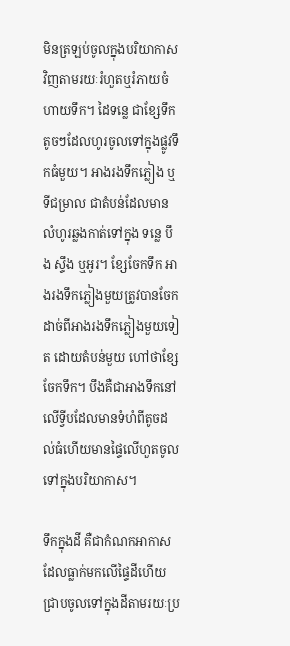មិនត្រឡប់ចូលក្នុងបរិយាកាសវិញតាមរយៈរំហួតឬរំភាយចំហាយទឹក។ ដៃទន្លេ ជាខ្សែទឹកតូចៗដែលហូរចូលទៅក្នុងផ្លូវទឹកធំមួយ។ អាងរងទឹកភ្លៀង ឬទីជម្រាល ជាតំបន់ដែលមានលំហូរឆ្លងកាត់ទៅក្នុង ទន្លេ បឹង ស្ទឹង ឬអូរ។ ខ្សែចែកទឹក អាងរងទឹកភ្លៀងមួយត្រូវបានចែកដាច់ពីអាងរងទឹកភ្លៀងមួយទៀត ដោយតំបន់មួយ ហៅថាខ្សែចែកទឹក។ បឹងគឺជាអាងទឹកនៅលើទ្វីបដែលមានទំហំពីតូចដល់ធំហើយមានផ្ទៃលើហួតចូលទៅក្នុងបរិយាកាស។

ទឹកក្នុងដី គឺជាកំណកអាកាសដែលធ្លាក់មកលើផ្ទៃដីហើយជ្រាបចូលទៅក្នុងដីតាមរយៈប្រ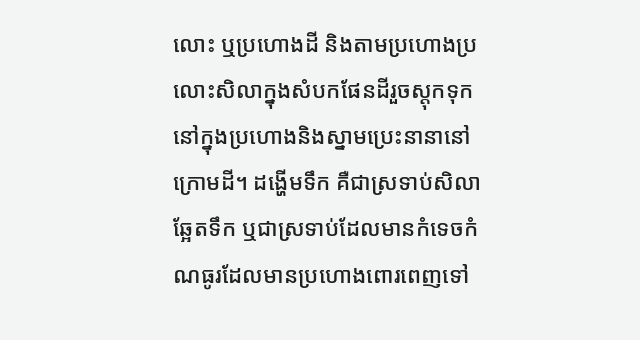លោះ ឬប្រហោងដី និងតាមប្រហោងប្រលោះសិលាក្នុងសំបកផែនដីរួចស្តុកទុកនៅក្នុងប្រហោងនិងស្នាមប្រេះនានានៅក្រោមដី។ ដង្ហើមទឹក គឺជាស្រទាប់សិលាឆ្អែតទឹក ឬជាស្រទាប់ដែលមានកំទេចកំណធូរដែលមានប្រហោងពោរពេញទៅ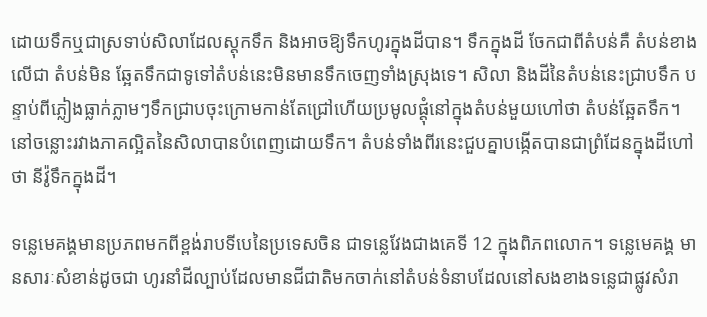ដោយទឹកឬជាស្រទាប់សិលាដែលស្តុកទឹក និងអាចឱ្យទឹកហូរក្នុងដីបាន។ ទឹកក្នុងដី ចែកជាពីតំបន់គឺ តំបន់ខាងលើជា តំបន់មិន ឆ្អែតទឹកជាទូទៅតំបន់នេះមិនមានទឹកចេញទាំងស្រុងទេ។ សិលា និងដីនៃតំបន់នេះជ្រាបទឹក បន្ទាប់ពីភ្លៀងធ្លាក់ភ្លាមៗទឹកជ្រាបចុះក្រោមកាន់តែជ្រៅហើយប្រមូលផ្ដុំនៅក្នុងតំបន់មួយហៅថា តំបន់ឆ្អែតទឹក។ នៅចន្លោះរវាងភាគល្អិតនៃសិលាបានបំពេញដោយទឹក។ តំបន់ទាំងពីរនេះជួបគ្នាបង្កើតបានជាព្រំដែនក្នុងដីហៅថា នីវ៉ូទឹកក្នុងដី។

ទន្លេមេគង្គមានប្រភពមកពីខ្ពង់រាបទីបេនៃប្រទេសចិន ជាទន្លេវែងជាងគេទី 12 ក្នុងពិភពលោក។ ទន្លេមេគង្គ មានសារៈសំខាន់ដូចជា ហូរនាំដីល្បាប់ដែលមានជីជាតិមកចាក់នៅតំបន់ទំនាបដែលនៅសងខាងទន្លេជាផ្លូវសំរា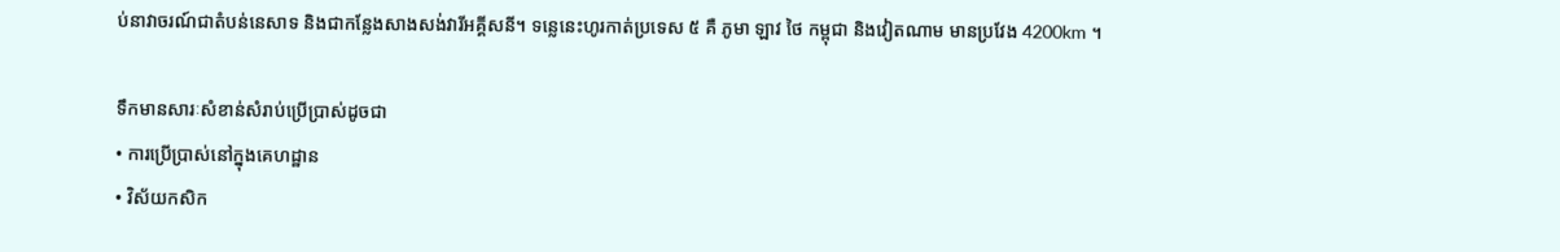ប់នាវាចរណ៍ជាតំបន់នេសាទ និងជាកន្លែងសាងសង់វារីអគ្គីសនី។ ទន្លេនេះហូរកាត់ប្រទេស ៥ គឺ ភូមា ឡាវ ថៃ កម្ពុជា និងវៀតណាម មានប្រវែង 4200km ។

ទឹកមានសារៈសំខាន់សំរាប់ប្រើប្រាស់ដូចជា
• ការប្រើប្រាស់នៅក្នុងគេហដ្ឋាន
• វិស័យកសិក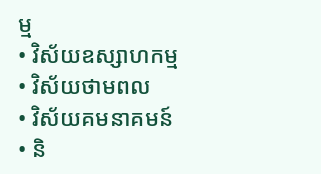ម្ម
• វិស័យឧស្សាហកម្ម
• វិស័យថាមពល
• វិស័យគមនាគមន៍
• និ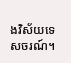ងវិស័យទេសចរណ៍។